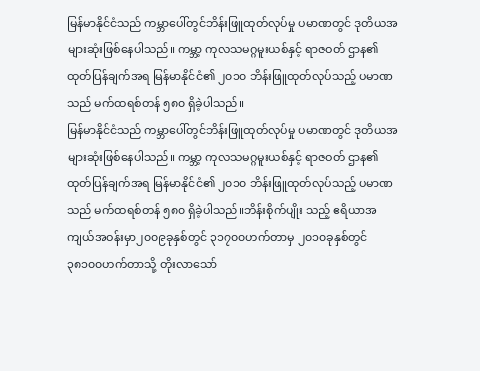မြန်မာနိုင်ငံသည် ကမ္ဘာပေါ်တွင်ဘိန်းဖြူထုတ်လုပ်မှု ပမာဏတွင် ဒုတိယအများဆုံးဖြစ်နေပါသည်။ ကမ္ဘာ့ ကုလသမဂ္ဂမူးယစ်နှင့် ရာဇဝတ် ဌာန၏ ထုတ်ပြန်ချက်အရ မြန်မာနိုင်ငံ၏ ၂၀၁၀ ဘိန်းဖြူထုတ်လုပ်သည့် ပမာဏသည် မက်ထရစ်တန် ၅၈၀ ရှိခဲ့ပါသည်။
မြန်မာနိုင်ငံသည် ကမ္ဘာပေါ်တွင်ဘိန်းဖြူထုတ်လုပ်မှု ပမာဏတွင် ဒုတိယအများဆုံးဖြစ်နေပါသည်။ ကမ္ဘာ့ ကုလသမဂ္ဂမူးယစ်နှင့် ရာဇဝတ် ဌာန၏ ထုတ်ပြန်ချက်အရ မြန်မာနိုင်ငံ၏ ၂၀၁၀ ဘိန်းဖြူထုတ်လုပ်သည့် ပမာဏသည် မက်ထရစ်တန် ၅၈၀ ရှိခဲ့ပါသည်။ဘိန်းစိုက်ပျိုး သည့် ဧရိယာအကျယ်အဝန်းမှာ၂၀၀၉ခုနှစ်တွင် ၃၁၇၀၀ဟက်တာမှ ၂၀၁၀ခုနှစ်တွင် ၃၈၁၀၀ဟက်တာသို့ တိုးလာသော်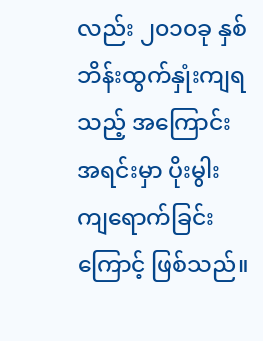လည်း ၂၀၁၀ခု နှစ် ဘိန်းထွက်နှုံးကျရသည့် အကြောင်းအရင်းမှာ ပိုးမွါးကျရောက်ခြင်းကြောင့် ဖြစ်သည်။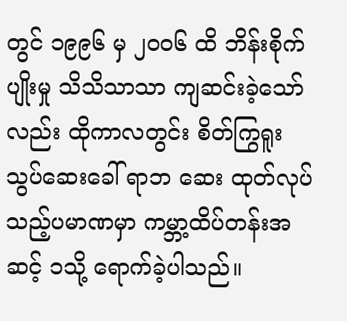တွင် ၁၉၉၆ မှ ၂၀၀၆ ထိ ဘိန်းစိုက်ပျိုးမှု သိသိသာသာ ကျဆင်းခဲ့သော်လည်း ထိုကာလတွင်း စိတ်ကြွရူးသွပ်ဆေးခေါ် ရာဘ ဆေး ထုတ်လုပ်သည့်ပမာဏမှာ ကမ္ဘာ့ထိပ်တန်းအဆင့် ၁သို့ ရောက်ခဲ့ပါသည်။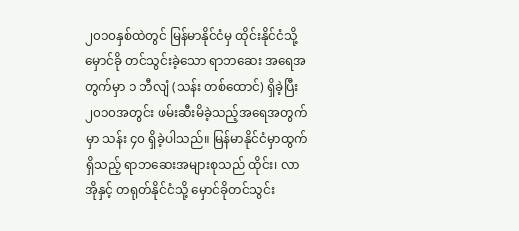၂၀၁၀နှစ်ထဲတွင် မြန်မာနိုင်ငံမှ ထိုင်းနိုင်ငံသို့ မှောင်ခို တင်သွင်းခဲ့သော ရာဘဆေး အရေအတွက်မှာ ၁ ဘီလျံ (သန်း တစ်ထောင်) ရှိခဲ့ပြီး ၂၀၁၀အတွင်း ဖမ်းဆီးမိခဲ့သည့်အရေအတွက်မှာ သန်း ၄၀ ရှိခဲ့ပါသည်။ မြန်မာနိုင်ငံမှာထွက်ရှိသည့် ရာဘဆေးအများစုသည် ထိုင်း၊ လာအိုနှင့် တရုတ်နိုင်ငံသို့ မှောင်ခိုတင်သွင်း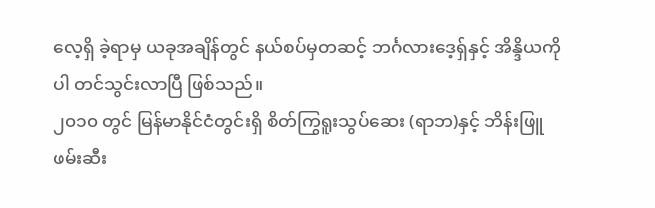လေ့ရှိ ခဲ့ရာမှ ယခုအချိန်တွင် နယ်စပ်မှတဆင့် ဘင်္ဂလားဒေ့ရှ်နှင့် အိန္ဒိယကိုပါ တင်သွင်းလာပြီ ဖြစ်သည်။
၂၀၁၀ တွင် မြန်မာနိုင်ငံတွင်းရှိ စိတ်ကြွရူးသွပ်ဆေး (ရာဘ)နှင့် ဘိန်းဖြူ ဖမ်းဆီး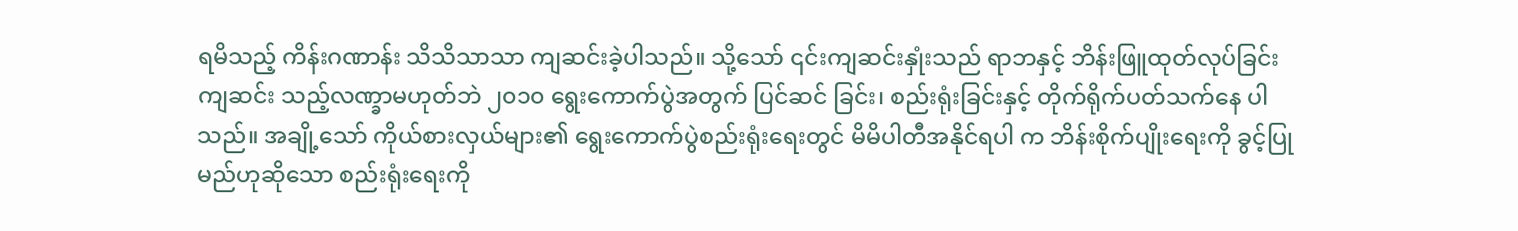ရမိသည့် ကိန်းဂဏာန်း သိသိသာသာ ကျဆင်းခဲ့ပါသည်။ သို့သော် ၎င်းကျဆင်းနှုံးသည် ရာဘနှင့် ဘိန်းဖြူထုတ်လုပ်ခြင်း ကျဆင်း သည့်လဏ္ခာမဟုတ်ဘဲ ၂၀၁၀ ရွေးကောက်ပွဲအတွက် ပြင်ဆင် ခြင်း၊ စည်းရုံးခြင်းနှင့် တိုက်ရိုက်ပတ်သက်နေ ပါသည်။ အချို့သော် ကိုယ်စားလှယ်များ၏ ရွေးကောက်ပွဲစည်းရုံးရေးတွင် မိမိပါတီအနိုင်ရပါ က ဘိန်းစိုက်ပျိုးရေးကို ခွင့်ပြုမည်ဟုဆိုသော စည်းရုံးရေးကို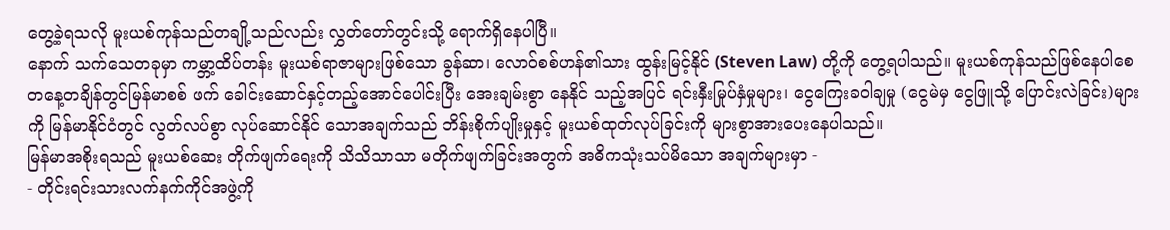တွေ့ခဲ့ရသလို မူးယစ်ကုန်သည်တချို့သည်လည်း လွှတ်တော်တွင်းသို့ ရောက်ရှိနေပါပြီ။
နောက် သက်သေတခုမှာ ကမ္ဘာ့ထိပ်တန်း မူးယစ်ရာဇာများဖြစ်သော ခွန်ဆာ၊ လောဝ်စစ်ဟန်၏သား ထွန်းမြင့်နိုင် (Steven Law) တို့ကို တွေ့ရပါသည်။ မူးယစ်ကုန်သည်ဖြစ်နေပါစေ တနေ့တချိန်တွင်မြန်မာစစ် ဖက် ခေါင်းဆောင်နှင့်တည့်အောင်ပေါင်းပြီး အေးချမ်းစွာ နေနိုင် သည့်အပြင် ရင်းနှီးမြုပ်နှံမှုများ၊ ငွေကြေးခဝါချမှု (ငွေမဲမှ ငွေဖြူသို့ ပြောင်းလဲခြင်း)များကို မြန်မာနိုင်ငံတွင် လွတ်လပ်စွာ လုပ်ဆောင်နိုင် သောအချက်သည် ဘိန်းစိုက်ပျိုးမှုနှင့် မူးယစ်ထုတ်လုပ်ခြင်းကို များစွာအားပေးနေပါသည်။
မြန်မာအစိုးရသည် မူးယစ်ဆေး တိုက်ဖျက်ရေးကို သိသိသာသာ မတိုက်ဖျက်ခြင်းအတွက် အဓိကသုံးသပ်မိသော အချက်များမှာ -
- တိုင်းရင်းသားလက်နက်ကိုင်အဖွဲ့ကို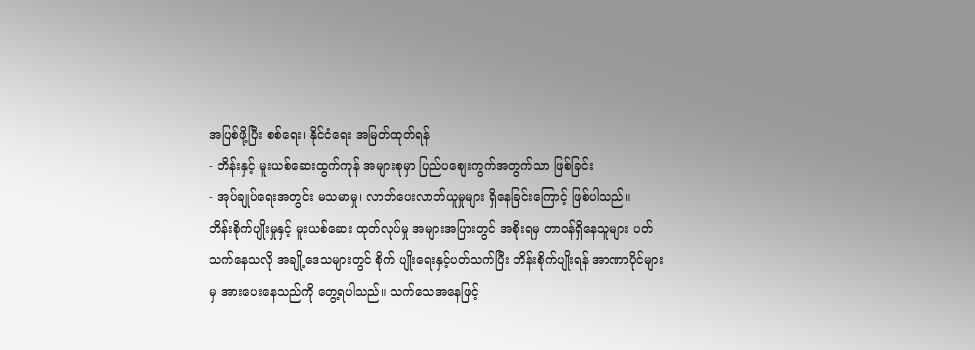အပြစ်ဖို့ပြီး စစ်ရေး၊ နိုင်ငံရေး အမြတ်ထုတ်ရန်
- ဘိန်းနှင့် မူးယစ်ဆေးထွက်ကုန် အများစုမှာ ပြည်ပစျေးကွက်အတွက်သာ ဖြစ်ခြင်း
- အုပ်ချုပ်ရေးအတွင်း မသမာမှု၊ လာဘ်ပေးလာဘ်ယူမှုများ ရှိနေခြင်းကြောင့် ဖြစ်ပါသည်။
ဘိန်းစိုက်ပျိုးမှုနှင့် မူးယစ်ဆေး ထုတ်လုပ်မှု အများအပြားတွင် အစိုးရမှ တာဝန်ရှိနေသူများ ပတ်သက်နေသလို အချို့ဒေသများတွင် စိုက် ပျိုးရေးနှင့်ပတ်သက်ပြီး ဘိန်းစိုက်ပျိုးရန် အာဏာပိုင်များမှ အားပေးနေသည်ကို တွေ့ရပါသည်။ သက်သေအနေဖြင့်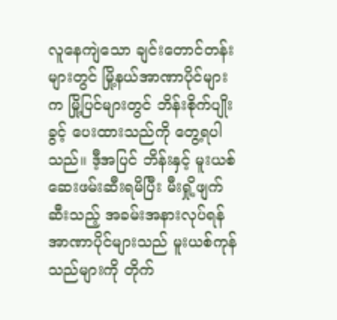လူနေကျဲသော ချင်းတောင်တန်းများတွင် မြို့နယ်အာဏာပိုင်များက မြို့ပြင်များတွင် ဘိန်းစိုက်ပျိုးခွင့် ပေးထားသည်ကို တွေ့ရပါသည်။ ဒီ့အပြင် ဘိန်းနှင့် မူးယစ်ဆေးဖမ်းဆီးရမိပြီး မီးရှို့ဖျက်ဆီးသည့် အခမ်းအနားလုပ်ရန် အာဏာပိုင်များသည် မူးယစ်ကုန်သည်များကို တိုက်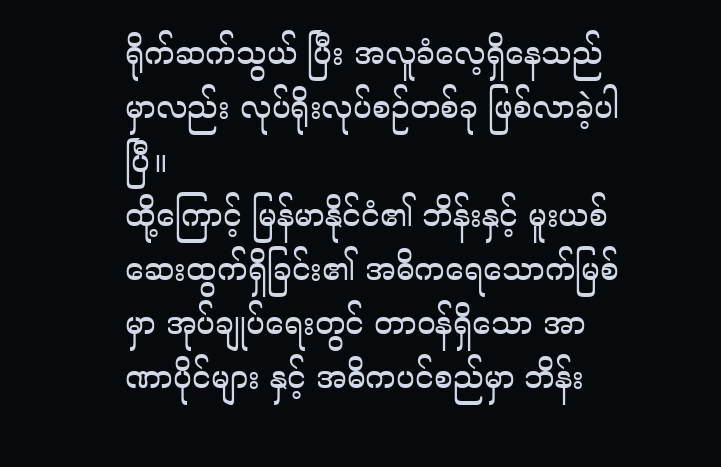ရိုက်ဆက်သွယ် ပြီး အလူခံလေ့ရှိနေသည်မှာလည်း လုပ်ရိုးလုပ်စဉ်တစ်ခု ဖြစ်လာခဲ့ပါပြီ။
ထို့ကြောင့် မြန်မာနိုင်ငံ၏ ဘိန်းနှင့် မူးယစ်ဆေးထွက်ရှိခြင်း၏ အဓိကရေသောက်မြစ်မှာ အုပ်ချုပ်ရေးတွင် တာဝန်ရှိသော အာဏာပိုင်များ နှင့် အဓိကပင်စည်မှာ ဘိန်း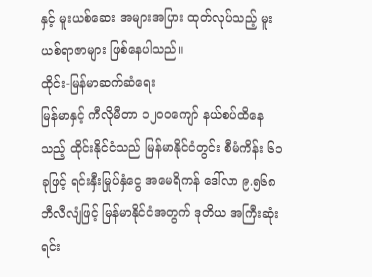နှင့် မူးယစ်ဆေး အများအပြား ထုတ်လုပ်သည့် မူးယစ်ရာဇာများ ဖြစ်နေပါသည်။
ထိုင်း-မြန်မာဆက်ဆံရေး
မြန်မာနှင့် ကီလိုမီတာ ၁၂၀၀ကျော် နယ်စပ်ထိနေသည့် ထိုင်းနိုင်ငံသည် မြန်မာနိုင်ငံတွင်း စီမံကိန်း ၆၁ခုဖြင့် ရင်းနှီးမြုပ်နှံငွေ အမေရိကန် ဒေါ်လာ ၉.၅၆၈ဘီလီလျံဖြင့် မြန်မာနိုင်ငံအတွက် ဒုတိယ အကြီးဆုံး ရင်း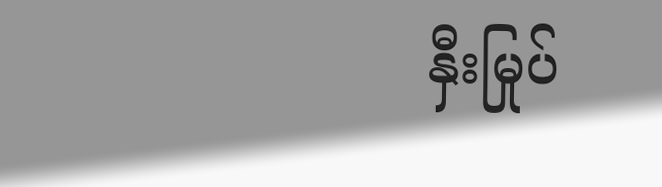နှီးမြုပ်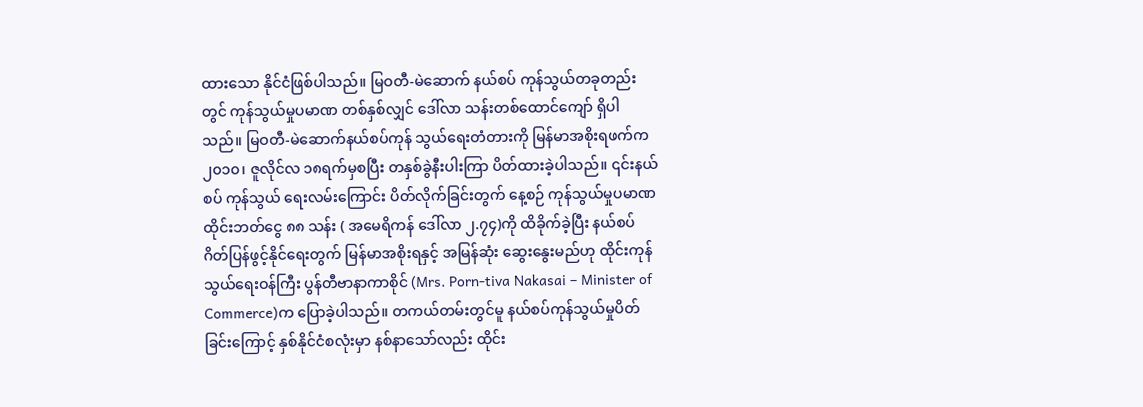ထားသော နိုင်ငံဖြစ်ပါသည်။ မြဝတီ-မဲဆောက် နယ်စပ် ကုန်သွယ်တခုတည်းတွင် ကုန်သွယ်မှုပမာဏ တစ်နှစ်လျှင် ဒေါ်လာ သန်းတစ်ထောင်ကျော် ရှိပါသည်။ မြဝတီ-မဲဆောက်နယ်စပ်ကုန် သွယ်ရေးတံတားကို မြန်မာအစိုးရဖက်က ၂၀၁၀၊ ဇူလိုင်လ ၁၈ရက်မှစပြီး တနှစ်ခွဲနီးပါးကြာ ပိတ်ထားခဲ့ပါသည်။ ၎င်းနယ်စပ် ကုန်သွယ် ရေးလမ်းကြောင်း ပိတ်လိုက်ခြင်းတွက် နေ့စဉ် ကုန်သွယ်မှုပမာဏ ထိုင်းဘတ်ငွေ ၈၈ သန်း ( အမေရိကန် ဒေါ်လာ ၂.၇၄)ကို ထိခိုက်ခဲ့ပြီး နယ်စပ်ဂိတ်ပြန်ဖွင့်နိုင်ရေးတွက် မြန်မာအစိုးရနှင့် အမြန်ဆုံး ဆွေးနွေးမည်ဟု ထိုင်းကုန်သွယ်ရေးဝန်ကြီး ပွန်တီဗာနာကာစိုင် (Mrs. Porn-tiva Nakasai – Minister of Commerce)က ပြောခဲ့ပါသည်။ တကယ်တမ်းတွင်မူ နယ်စပ်ကုန်သွယ်မှုပိတ်ခြင်းကြောင့် နှစ်နိုင်ငံစလုံးမှာ နစ်နာသော်လည်း ထိုင်း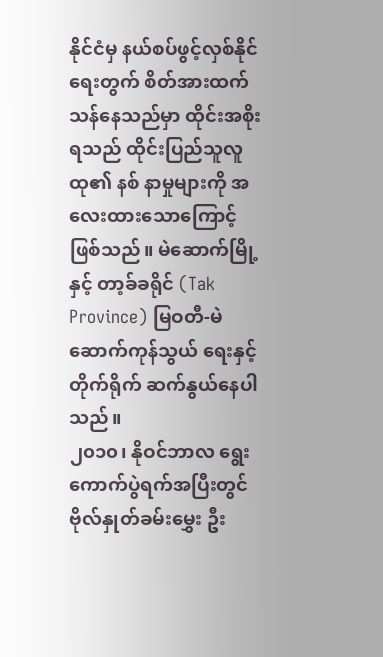နိုင်ငံမှ နယ်စပ်ဖွင့်လှစ်နိုင်ရေးတွက် စိတ်အားထက်သန်နေသည်မှာ ထိုင်းအစိုးရသည် ထိုင်းပြည်သူလူထု၏ နစ် နာမှုများကို အလေးထားသောကြောင့် ဖြစ်သည်။ မဲဆောက်မြို့နှင့် တာ့ခ်ခရိုင် (Tak Province) မြဝတီ-မဲဆောက်ကုန်သွယ် ရေးနှင့် တိုက်ရိုက် ဆက်နွယ်နေပါသည်။
၂၀၁၀၊ နိုဝင်ဘာလ ရွေးကောက်ပွဲရက်အပြီးတွင် ဗိုလ်နှုတ်ခမ်းမွှေး ဦး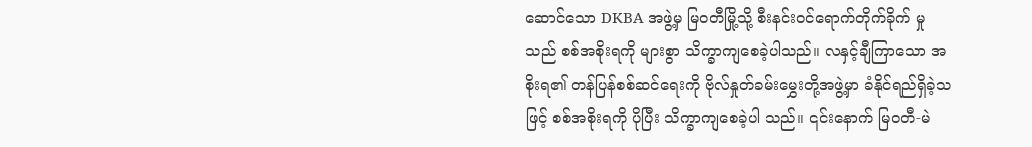ဆောင်သော DKBA အဖွဲ့မှ မြဝတီမြို့သို့ စီးနင်းဝင်ရောက်တိုက်ခိုက် မှုသည် စစ်အစိုးရကို များစွာ သိက္ခာကျစေခဲ့ပါသည်။ လနှင့်ချီကြာသော အစိုးရ၏ တန်ပြန်စစ်ဆင်ရေးကို ဗိုလ်နှုတ်ခမ်းမွှေးတို့အဖွဲ့မှာ ခံနိုင်ရည်ရှိခဲ့သဖြင့် စစ်အစိုးရကို ပိုပြီး သိက္ခာကျစေခဲ့ပါ သည်။ ၎င်းနောက် မြဝတီ-မဲ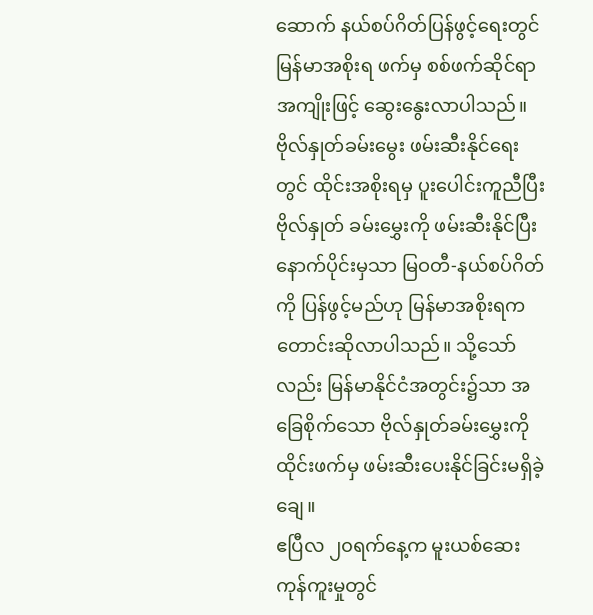ဆောက် နယ်စပ်ဂိတ်ပြန်ဖွင့်ရေးတွင် မြန်မာအစိုးရ ဖက်မှ စစ်ဖက်ဆိုင်ရာ အကျိုးဖြင့် ဆွေးနွေးလာပါသည်။ ဗိုလ်နှုတ်ခမ်းမွေး ဖမ်းဆီးနိုင်ရေးတွင် ထိုင်းအစိုးရမှ ပူးပေါင်းကူညီပြီး ဗိုလ်နှုတ် ခမ်းမွှေးကို ဖမ်းဆီးနိုင်ပြီးနောက်ပိုင်းမှသာ မြဝတီ-နယ်စပ်ဂိတ်ကို ပြန်ဖွင့်မည်ဟု မြန်မာအစိုးရက တောင်းဆိုလာပါသည်။ သို့သော်လည်း မြန်မာနိုင်ငံအတွင်း၌သာ အခြေစိုက်သော ဗိုလ်နှုတ်ခမ်းမွှေးကို ထိုင်းဖက်မှ ဖမ်းဆီးပေးနိုင်ခြင်းမရှိခဲ့ချေ။
ဧပြီလ ၂၀ရက်နေ့က မူးယစ်ဆေးကုန်ကူးမှုတွင်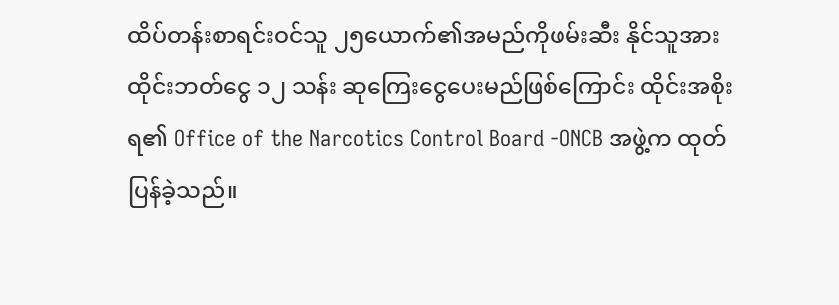ထိပ်တန်းစာရင်းဝင်သူ ၂၅ယောက်၏အမည်ကိုဖမ်းဆီး နိုင်သူအား ထိုင်းဘတ်ငွေ ၁၂ သန်း ဆုကြေးငွေပေးမည်ဖြစ်ကြောင်း ထိုင်းအစိုးရ၏ Office of the Narcotics Control Board -ONCB အဖွဲ့က ထုတ်ပြန်ခဲ့သည်။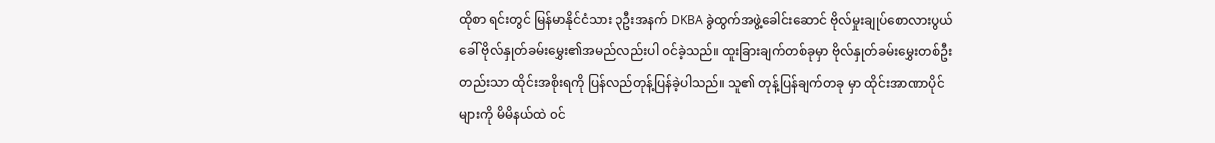ထိုစာ ရင်းတွင် မြန်မာနိုင်ငံသား ၃ဦးအနက် DKBA ခွဲထွက်အဖွဲ့ခေါင်းဆောင် ဗိုလ်မှုးချုပ်စောလားပွယ် ခေါ် ဗိုလ်နှုတ်ခမ်းမွှေး၏အမည်လည်းပါ ၀င်ခဲ့သည်။ ထူးခြားချက်တစ်ခုမှာ ဗိုလ်နှုတ်ခမ်းမွှေးတစ်ဦးတည်းသာ ထိုင်းအစိုးရကို ပြန်လည်တုန့်ပြန်ခဲ့ပါသည်။ သူ၏ တုန့်ပြန်ချက်တခု မှာ ထိုင်းအာဏာပိုင်များကို မိမိနယ်ထဲ ၀င်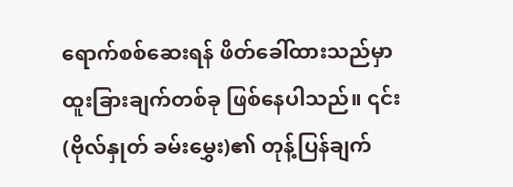ရောက်စစ်ဆေးရန် ဖိတ်ခေါ်ထားသည်မှာ ထူးခြားချက်တစ်ခု ဖြစ်နေပါသည်။ ၎င်း (ဗိုလ်နှုတ် ခမ်းမွှေး)၏ တုန့်ပြန်ချက်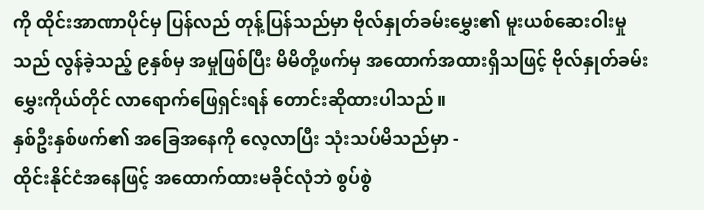ကို ထိုင်းအာဏာပိုင်မှ ပြန်လည် တုန့်ပြန်သည်မှာ ဗိုလ်နှုတ်ခမ်းမွှေး၏ မူးယစ်ဆေးဝါးမှုသည် လွန်ခဲ့သည့် ၉နှစ်မှ အမှုဖြစ်ပြီး မိမိတို့ဖက်မှ အထောက်အထားရှိသဖြင့် ဗိုလ်နှုတ်ခမ်းမွှေးကိုယ်တိုင် လာရောက်ဖြေရှင်းရန် တောင်းဆိုထားပါသည်။
နှစ်ဦးနှစ်ဖက်၏ အခြေအနေကို လေ့လာပြီး သုံးသပ်မိသည်မှာ -
ထိုင်းနိုင်ငံအနေဖြင့် အထောက်ထားမခိုင်လုံဘဲ စွပ်စွဲ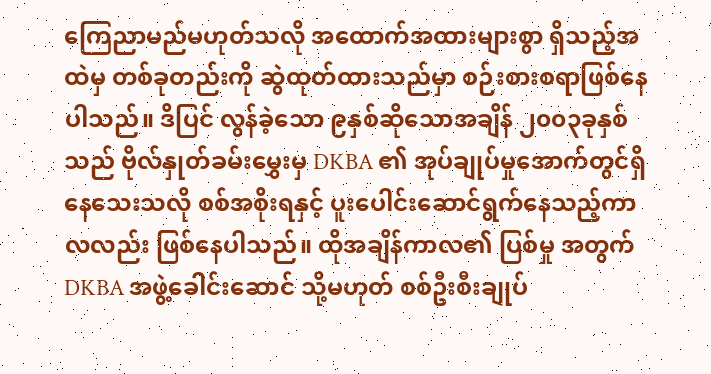ကြေညာမည်မဟုတ်သလို အထောက်အထားများစွာ ရှိသည့်အထဲမှ တစ်ခုတည်းကို ဆွဲထုတ်ထားသည်မှာ စဉ်းစားစရာဖြစ်နေပါသည်။ ဒိပြင် လွန်ခဲ့သော ၉နှစ်ဆိုသောအချိန် ၂၀၀၃ခုနှစ်သည် ဗိုလ်နှုတ်ခမ်းမွှေးမှ DKBA ၏ အုပ်ချုပ်မှုအောက်တွင်ရှိနေသေးသလို စစ်အစိုးရနှင့် ပူးပေါင်းဆောင်ရွက်နေသည့်ကာလလည်း ဖြစ်နေပါသည်။ ထိုအချိန်ကာလ၏ ပြစ်မှု အတွက် DKBA အဖွဲ့ခေါင်းဆောင် သို့မဟုတ် စစ်ဦးစီးချုပ်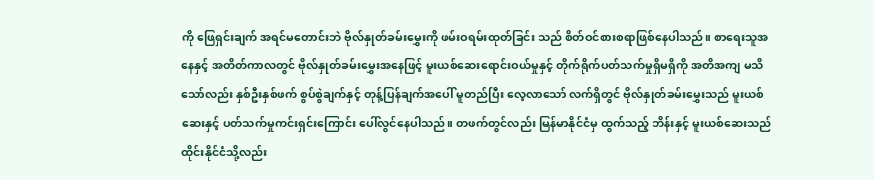ကို ဖြေရှင်းချက် အရင်မတောင်းဘဲ ဗိုလ်နှုတ်ခမ်းမွှေးကို ဖမ်းဝရမ်းထုတ်ခြင်း သည် စိတ်ဝင်စားစရာဖြစ်နေပါသည်။ စာရေးသူအနေနှင့် အတိတ်ကာလတွင် ဗိုလ်နှုတ်ခမ်းမွှေးအနေဖြင့် မူးယစ်ဆေးရောင်းဝယ်မှုနှင့် တိုက်ရိုက်ပတ်သက်မှုရှိမရှိကို အတိအကျ မသိသော်လည်း နှစ်ဦးနှစ်ဖက် စွပ်စွဲချက်နှင့် တုန့်ပြန်ချက်အပေါ် မူတည်ပြီး လေ့လာသော် လက်ရှိတွင် ဗိုလ်နှုတ်ခမ်းမွှေးသည် မူးယစ်ဆေးနှင့် ပတ်သက်မှုကင်းရှင်းကြောင်း ပေါ်လွင်နေပါသည်။ တဖက်တွင်လည်း မြန်မာနိုင်ငံမှ ထွက်သည့် ဘိန်းနှင့် မူးယစ်ဆေးသည် ထိုင်းနိုင်ငံသို့လည်း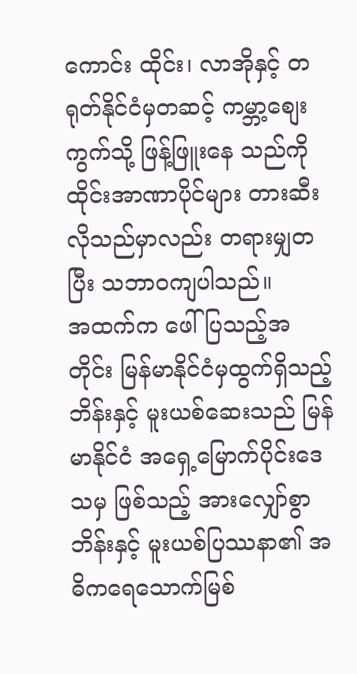ကောင်း ထိုင်း၊ လာအိုနှင့် တရုတ်နိုင်ငံမှတဆင့် ကမ္ဘာ့စျေးကွက်သို့ ဖြန့်ဖြူးနေ သည်ကို ထိုင်းအာဏာပိုင်များ တားဆီးလိုသည်မှာလည်း တရားမျှတပြီး သဘာဝကျပါသည်။
အထက်က ဖေါ်ပြသည့်အတိုင်း မြန်မာနိုင်ငံမှထွက်ရှိသည့် ဘိန်းနှင့် မူးယစ်ဆေးသည် မြန်မာနိုင်ငံ အရှေ့မြောက်ပိုင်းဒေသမှ ဖြစ်သည့် အားလျှော်စွာ ဘိန်းနှင့် မူးယစ်ပြဿနာ၏ အဓိကရေသောက်မြစ်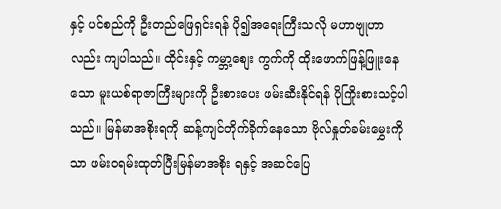နှင့် ပင်စည်ကို ဦးတည်ဖြေရှင်းရန် ပို၍အရေးကြီးသလို မဟာဗျုဟာ လည်း ကျပါသည်။ ထိုင်းနှင့် ကမ္ဘာ့စျေး ကွက်ကို ထိုးဖောက်ဖြန့်ဖြူးနေသော မူးယစ်ရာဇာကြီးများကို ဦးစားပေး ဖမ်းဆီးနိုင်ရန် ပိုကြိုးစားသင့်ပါ သည်။ မြန်မာအစိုးရကို ဆန့်ကျင်တိုက်ခိုက်နေသော ဗိုလ်နှုတ်ခမ်းမွှေးကိုသာ ဖမ်းဝရမ်းထုတ်ပြီးမြန်မာအစိုး ရနှင့် အဆင်ပြေ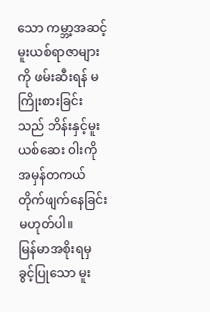သော ကမ္ဘာ့အဆင့် မူးယစ်ရာဇာများကို ဖမ်းဆီးရန် မကြိုးစားခြင်းသည် ဘိန်းနှင့်မူးယစ်ဆေး ၀ါးကို အမှန်တကယ် တိုက်ဖျက်နေခြင်းမဟုတ်ပါ။
မြန်မာအစိုးရမှ ခွင့်ပြုသော မူး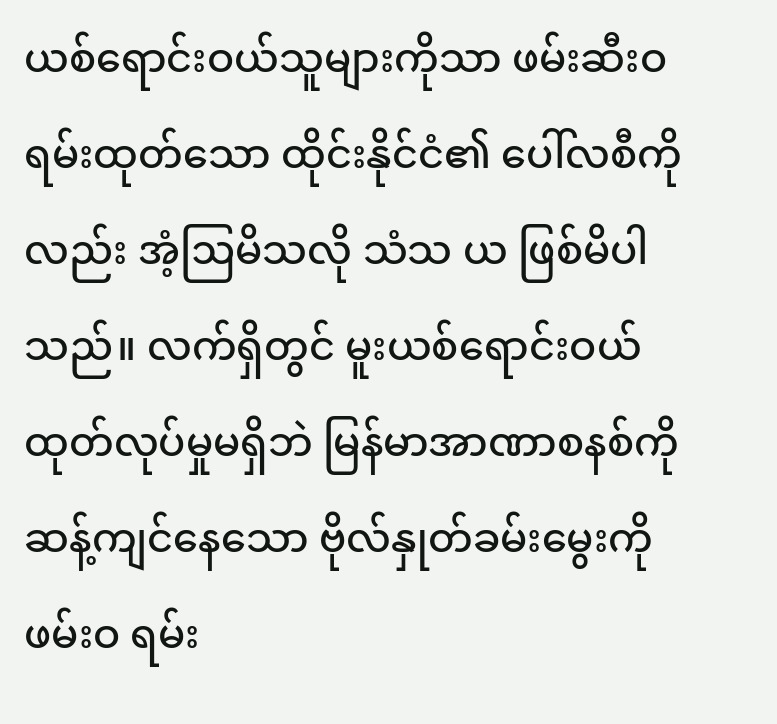ယစ်ရောင်းဝယ်သူများကိုသာ ဖမ်းဆီးဝရမ်းထုတ်သော ထိုင်းနိုင်ငံ၏ ပေါ်လစီကိုလည်း အံ့ဩမိသလို သံသ ယ ဖြစ်မိပါသည်။ လက်ရှိတွင် မူးယစ်ရောင်းဝယ်ထုတ်လုပ်မှုမရှိဘဲ မြန်မာအာဏာစနစ်ကို ဆန့်ကျင်နေသော ဗိုလ်နှုတ်ခမ်းမွေးကို ဖမ်းဝ ရမ်း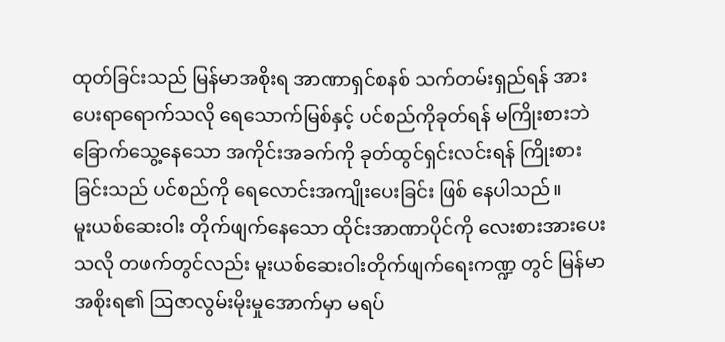ထုတ်ခြင်းသည် မြန်မာအစိုးရ အာဏာရှင်စနစ် သက်တမ်းရှည်ရန် အားပေးရာရောက်သလို ရေသောက်မြစ်နှင့် ပင်စည်ကိုခုတ်ရန် မကြိုးစားဘဲ ခြောက်သွေ့နေသော အကိုင်းအခက်ကို ခုတ်ထွင်ရှင်းလင်းရန် ကြိုးစားခြင်းသည် ပင်စည်ကို ရေလောင်းအကျိုးပေးခြင်း ဖြစ် နေပါသည်။
မူးယစ်ဆေးဝါး တိုက်ဖျက်နေသော ထိုင်းအာဏာပိုင်ကို လေးစားအားပေးသလို တဖက်တွင်လည်း မူးယစ်ဆေးဝါးတိုက်ဖျက်ရေးကဏ္ဍ တွင် မြန်မာအစိုးရ၏ ဩဇာလွမ်းမိုးမှုအောက်မှာ မရပ်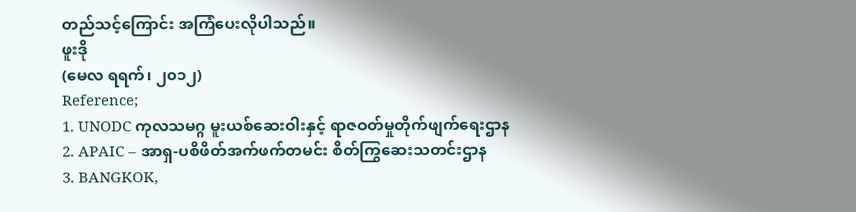တည်သင့်ကြောင်း အကြံပေးလိုပါသည်။
ဖူးဒို
(မေလ ရရက်၊ ၂၀၁၂)
Reference;
1. UNODC ကုလသမဂ္ဂ မူးယစ်ဆေးဝါးနှင့် ရာဇဝတ်မှုတိုက်ဖျက်ရေးဌာန
2. APAIC – အာရှ-ပစိဖိတ်အက်ဖက်တမင်း စိတ်ကြွဆေးသတင်းဌာန
3. BANGKOK,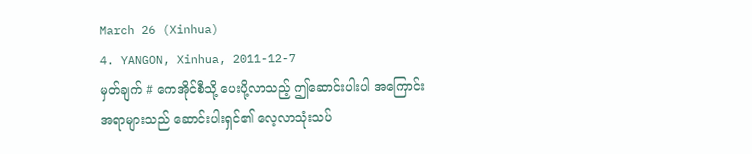March 26 (Xinhua)
4. YANGON, Xinhua, 2011-12-7
မှတ်ချက် # ကေအိုင်စီသို့ ပေးပို့လာသည့် ဤဆောင်းပါးပါ အကြောင်းအရာများသည် ဆောင်းပါးရှင်၏ လေ့လာသုံးသပ်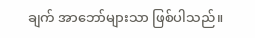ချက် အာဘော်များသာ ဖြစ်ပါသည်။